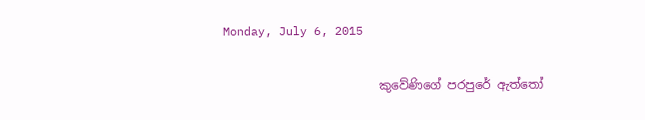Monday, July 6, 2015

                          කුවේණිගේ පරපුරේ ඇත්තෝ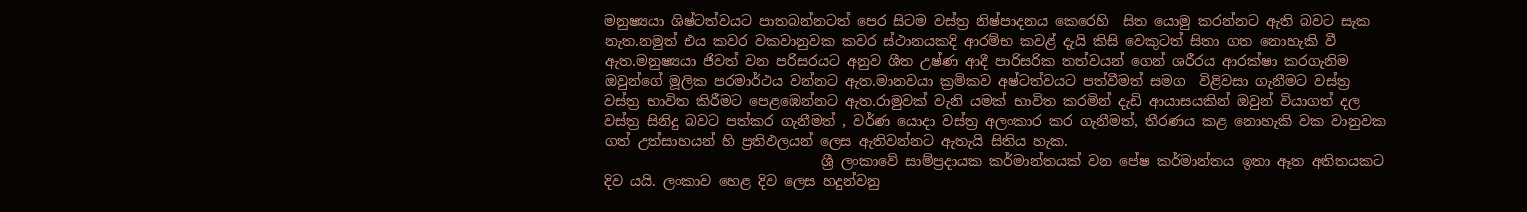මනුෂ්‍යයා ශිෂ්ටත්වයට පාතබන්නටත් පෙර සිටම වස්ත්‍ර නිෂ්පාදනය කෙරෙහි  සිත යොමු කරන්නට ඇති බවට සැක නැත.නමුත් එය කවර වකවානුවක කවර ස්ථානයකදි ආරම්භ කවළ් දැයි කිසි වෙකුටත් සිතා ගත නොහැකි වී ඇත.මනුෂ්‍යයා ජිවත් වන පරිසරයට අනුව ශීත උෂ්ණ ආදී පාරිසරික තත්වයන් ගෙන් ශරීරය ආරක්ෂා කරගැනිම ඔවුන්ගේ මූලික පරමාර්ථය වන්නට ඇත.මානවයා ක්‍රමිකව අෂ්ටත්වයට පත්වීමත් සමග  විළිවසා ගැනීමට වස්ත්‍ර වස්ත්‍ර භාවිත කිරීමට පෙළඹෙන්නට ඇත.රාමුවක් වැනි යමක් භාවිත කරමින් දැඩි ආයාසයකින් ඔවුන් වියාගත් දල වස්ත්‍ර සිනිදු බවට පත්කර ගැනීමත් , වර්ණ යොදා වස්ත්‍ර අලංකාර කර ගැනීමත්, තීරණය කළ නොහැකි වක වානුවක ගත් උත්සාහයන් හි ප්‍රතිඵලයන් ලෙස ඇතිවන්නට ඇතැයි සිතිය හැක.
                               ශ්‍රී ලංකාවේ සාම්ප්‍රදායක කර්මාන්තයක් වන පේෂ කර්මාන්තය ඉතා ඈත අතිතයකට දිව යයි. ලංකාව හෙළ දිව ලෙස හදුන්වනු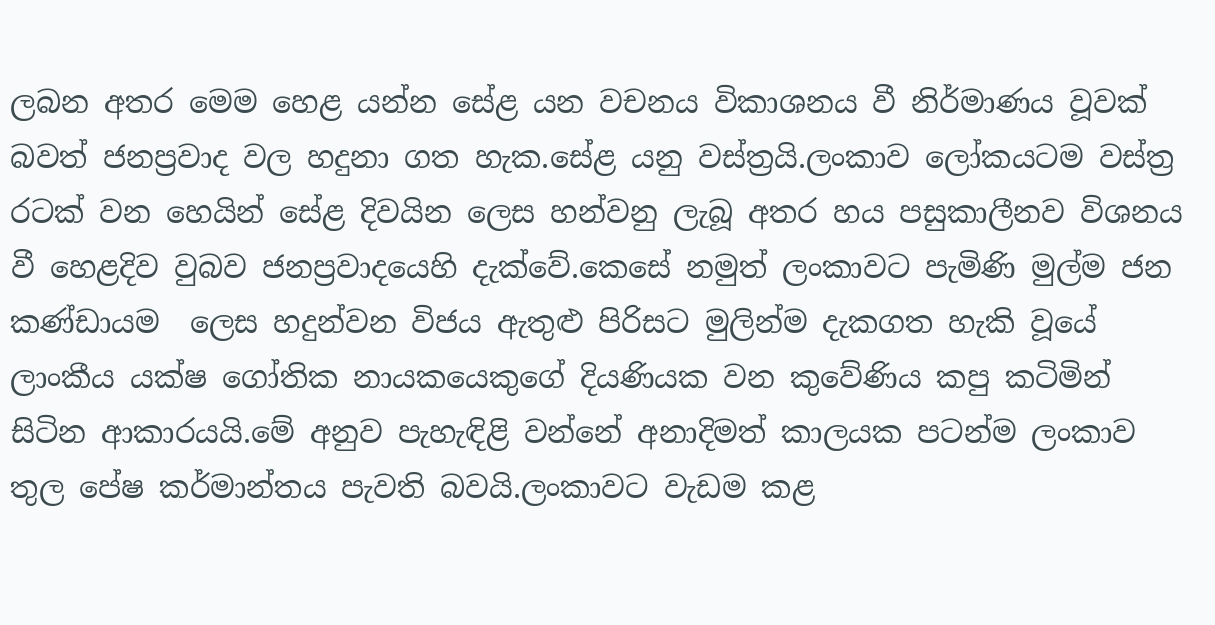ලබන අතර මෙම හෙළ යන්න සේළ යන වචනය විකාශනය වී නිර්මාණය වූවක් බවත් ජනප්‍රවාද වල හදුනා ගත හැක.සේළ යනු වස්ත්‍රයි.ලංකාව ලෝකයටම වස්ත්‍ර රටක් වන හෙයින් සේළ දිවයින ලෙස හන්වනු ලැබූ අතර හය පසුකාලීනව විශනය වී හෙළදිව වුබව ජනප්‍රවාදයෙහි දැක්වේ.කෙසේ නමුත් ලංකාවට පැමිණි මුල්ම ජන කණ්ඩායම  ලෙස හදුන්වන විජය ඇතුළු පිරිසට මුලින්ම දැකගත හැකි වූයේ ලාංකීය යක්ෂ ගෝතික නායකයෙකුගේ දියණියක වන කුවේණිය කපු කටිමින් සිටින ආකාරයයි.මේ අනුව පැහැඳිළි වන්නේ අනාදිමත් කාලයක පටන්ම ලංකාව තුල පේෂ කර්මාන්තය පැවති බවයි.ලංකාවට වැඩම කළ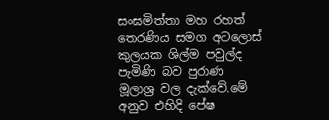සංඝමිත්තා මහ රහත් තෙරණිය සමග අටලොස් කුලයක ශිල්ම පවුල්ද පැමිණි බව පුරාණ මූලාශ්‍ර වල දැක්වේ.මේ අනුව එහිදි පේෂ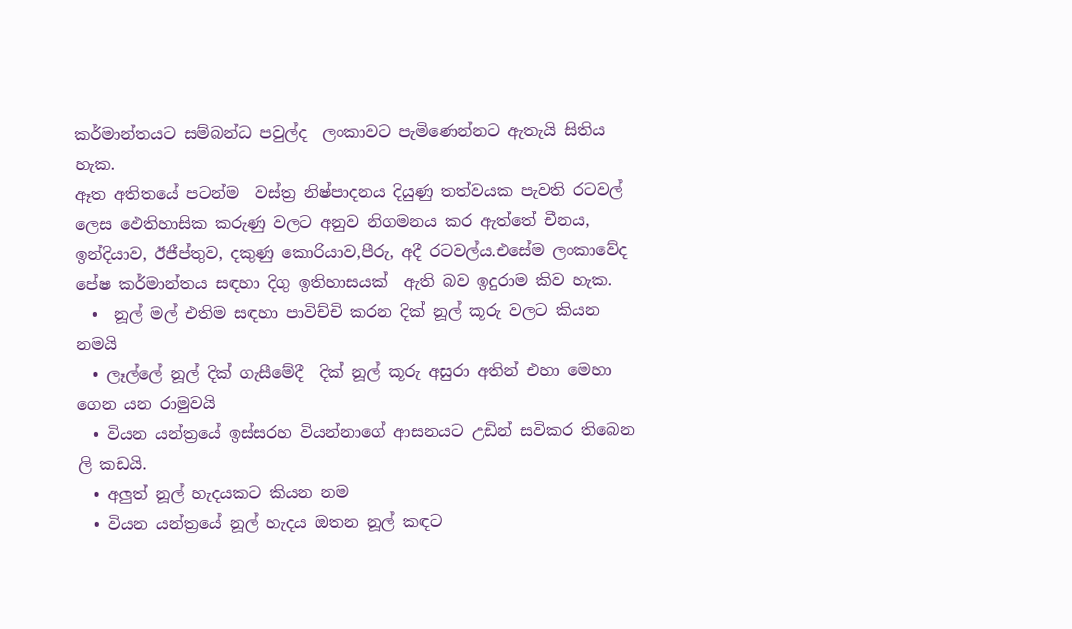කර්මාන්තයට සම්බන්ධ පවුල්ද  ලංකාවට පැමිණෙන්නට ඇතැයි සිතිය හැක.
ඈත අතිතයේ පටන්ම  වස්ත්‍ර නිෂ්පාදනය දියුණු තත්වයක පැවති රටවල් ලෙස ඵෙතිහාසික කරුණු වලට අනුව නිගමනය කර ඇත්තේ චීනය, ඉන්දියාව, ඊජීප්තුව, දකුණු කොරියාව,පීරු, අදී රටවල්ය.එසේම ලංකාවේද පේෂ කර්මාන්තය සඳහා දිගු ඉතිහාසයක්  ඇති බව ඉදුරාම කිව හැක.
  •  නූල් මල් එතිම සඳහා පාවිච්චි කරන දික් නූල් කූරු වලට කියන නමයි
  • ලෑල්ලේ නූල් දික් ගැසීමේදී  දික් නූල් කූරු අසුරා අතින් එහා මෙහා ගෙන යන රාමුවයි
  • වියන යන්ත්‍රයේ ඉස්සරහ වියන්නාගේ ආසනයට උඩින් සවිකර තිබෙන ලි කඩයි.
  • අලුත් නූල් හැදයකට කියන නම
  • වියන යන්ත්‍රයේ නූල් හැදය ඔතන නූල් කඳට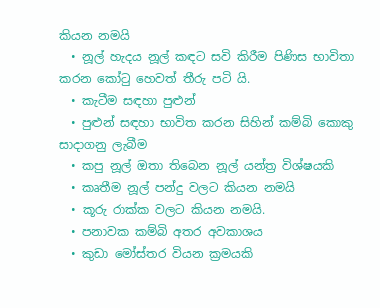කියන නමයි
  • නූල් හැදය නූල් කඳට සවි කිරීම පිණිස භාවිතා කරන කෝටු හෙවත් තීරු පටි යි.
  • කැටීම සඳහා පුළුන්
  • පුළුන් සඳහා භාවිත කරන සිහින් කම්බි කොකු සාදාගනු ලැබීම
  • කපු නූල් ඔතා තිබෙන නූල් යන්ත්‍ර විශ්ෂයකි
  • කෘතීම නූල් පන්දු වලට කියන නමයි
  • කූරු රාක්ක වලට කියන නමයි.
  • පනාවක කම්බි අතර අවකාශය
  • කුඩා මෝස්තර වියන ක්‍රමයකි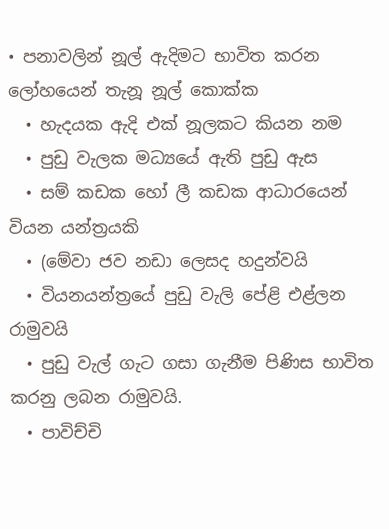• පනාවලින් නූල් ඇදිමට භාවිත කරන ලෝහයෙන් තැනූ නූල් කොක්ක
  • හැදයක ඇදි එක් නූලකට කියන නම
  • පුඩු වැලක මධ්‍යයේ ඇති පුඩු ඇස
  • සම් කඩක හෝ ලී කඩක ආධාරයෙන් වියන යන්ත්‍රයකි
  • (මේවා ජව නඩා ලෙසද හදුන්වයි
  • වියනයන්ත්‍රයේ පුඩු වැලි පේළි එළ්ලන රාමුවයි
  • පුඩු වැල් ගැට ගසා ගැනීම පිණිස භාවිත කරනු ලබන රාමුවයි.
  • පාවිච්චි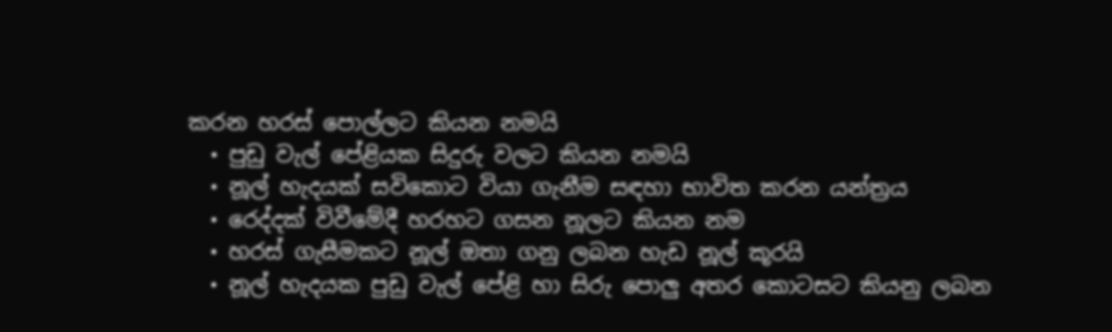කරන හරස් පොල්ලට කියන නමයි
  • පුඩු වැල් පේළියක සිදුරු වලට කියන නමයි
  • නූල් හැදයක් සවිකොට වියා ගැනීම සඳහා භාවිත කරන යන්ත්‍රය
  • රෙද්දක් විවීමේදී හරහට ගසන නූලට කියන නම
  • හරස් ගැසීමකට නූල් ඔතා ගනු ලබන හැඩ නූල් කූරයි
  • නූල් හැදයක පුඩු වැල් පේළි හා සිරු පොලු අතර කොටසට කියනු ලබන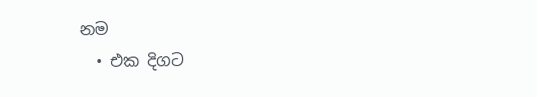නම
  • එක දිගට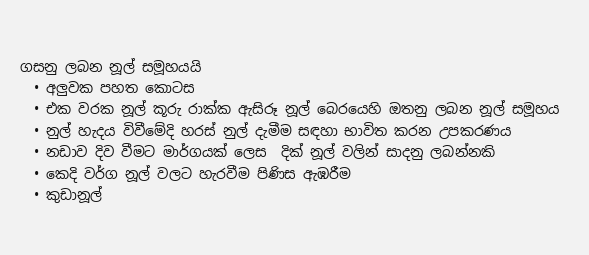ගසනු ලබන නූල් සමූහයයි
  • අලුවක පහත කොටස
  • එක වරක නූල් කූරු රාක්ක ඇසිරූ නූල් බෙරයෙහි ඔතනු ලබන නූල් සමූහය
  • නුල් හැදය විවීමේදි හරස් නුල් දැමීම සඳහා භාවිත කරන උපකරණය
  • නඩාව දිව වීමට මාර්ගයක් ලෙස  දික් නූල් වලින් සාදනු ලබන්නකි
  • කෙදි වර්ග නූල් වලට හැරවීම පිණිස ඇඹරීම
  • කුඩානූල්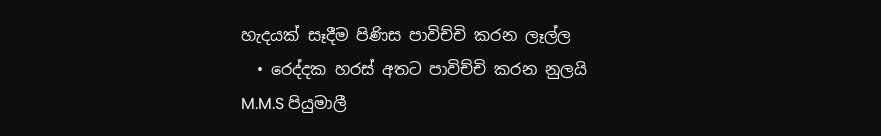හැදයක් සෑදීම පිණිස පාවිච්චි කරන ලෑල්ල
  • රෙද්දක හරස් අතට පාවිච්චි කරන නුලයි
M.M.S පියුමාලී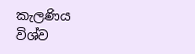කැලණිය විශ්ව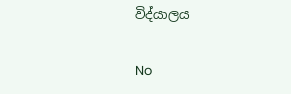විද්යාලය

No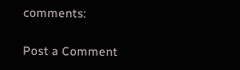comments:

Post a Comment